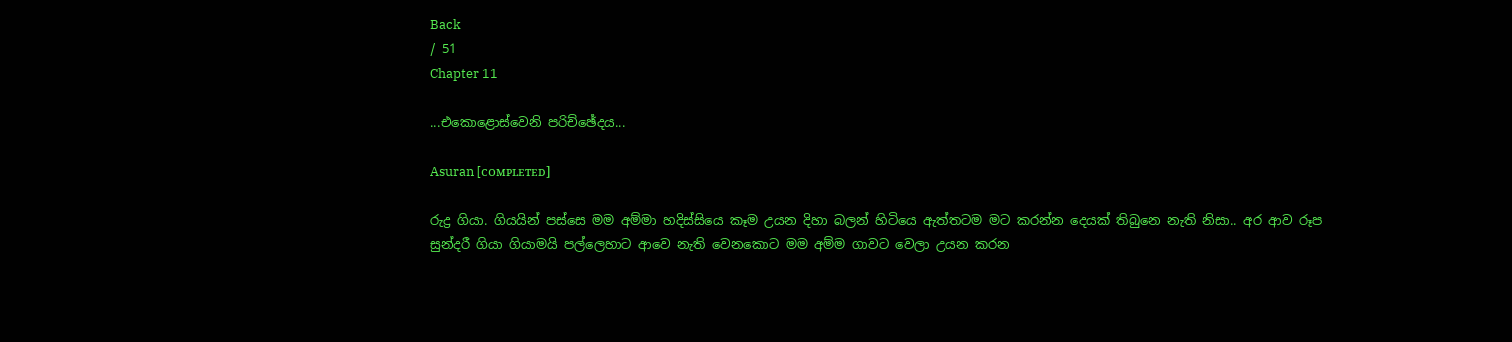Back
/ 51
Chapter 11

...එකොළොස්වෙනි පරිච්ඡේදය...

Asuran [ᴄᴏᴍᴘʟᴇᴛᴇᴅ]

රුද්‍ර ගියා. ගියයින් පස්සෙ මම අම්මා හදිස්සියෙ කෑම උයන දිහා බලන් හිටියෙ ඇත්තටම මට කරන්න දෙයක් තිබුනෙ නැති නිසා.. අර ආව රූප සුන්දරී ගියා ගියාමයි පල්ලෙහාට ආවෙ නැති වෙනකොට මම අම්ම ගාවට වෙලා උයන කරන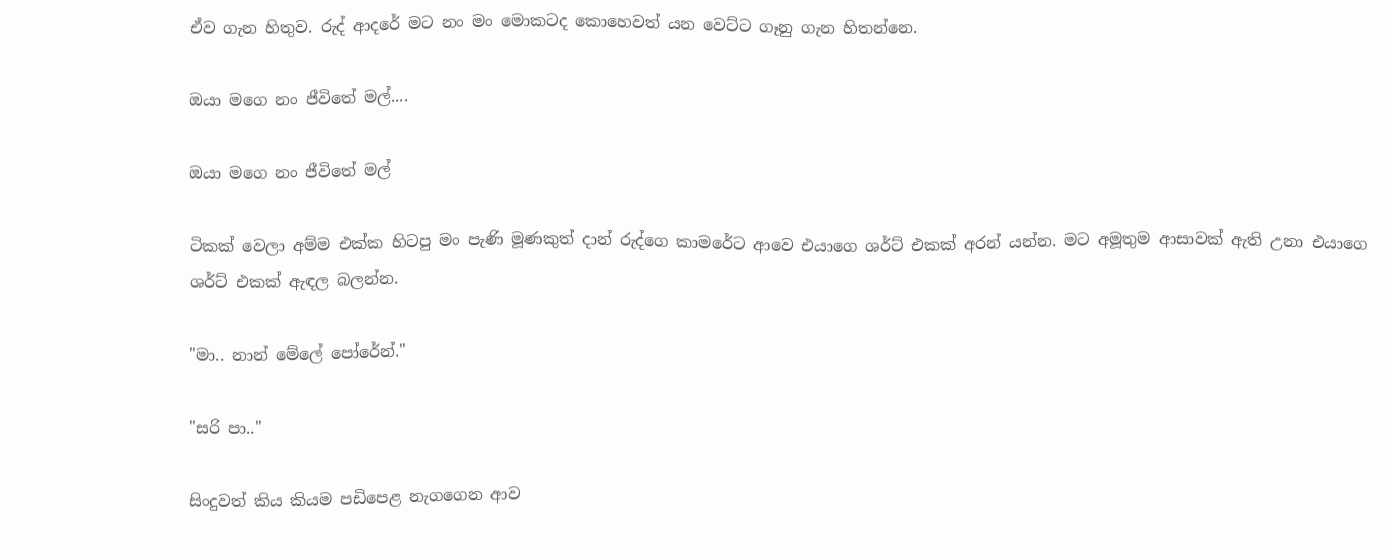ඒව ගැන හිතුව. රුද් ආදරේ මට නං මං මොකටද කොහෙවත් යන වෙට්ට ගෑනු ගැන හිතන්නෙ.

ඔයා මගෙ නං ජීවිතේ මල්....

ඔයා මගෙ නං ජීවිතේ මල්

ටිකක් වෙලා අම්ම එක්ක හිටපු මං පැණි මූණකුත් දාන් රුද්ගෙ කාමරේට ආවෙ එයාගෙ ශර්ට් එකක් අරන් යන්න. මට අමූතුම ආසාවක් ඇති උනා එයාගෙ ශර්ට් එකක් ඇඳල බලන්න.

"මා.. නාන් මේලේ පෝරේන්."

"සරි පා.."

සිංදුවත් කිය කියම පඩිපෙළ නැගගෙන ආව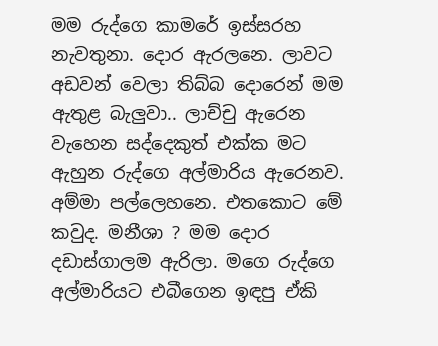මම රුද්ගෙ කාමරේ ඉස්සරහ නැවතුනා. දොර ඇරලනෙ. ලාවට අඩවන් වෙලා තිබ්බ දොරෙන් මම ඇතුළ බැලුවා.. ලාච්චු ඇරෙන වැහෙන සද්දෙකුත් එක්ක මට ඇහුන රුද්ගෙ අල්මාරිය ඇරෙනව. අම්මා පල්ලෙහනෙ. එතකොට මේ කවුද. මනීශා ? මම දොර දඩාස්ගාලම ඇරිලා. මගෙ රුද්ගෙ අල්මාරියට එබීගෙන ඉඳපු ඒකි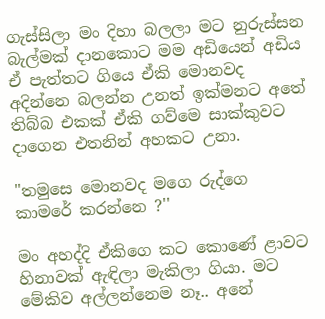ගැස්සිලා මං දිහා බලලා මට නුරුස්සන බැල්මක් දානකොට මම අඩියෙන් අඩිය ඒ පැත්තට ගියෙ ඒකි මොනවද අදින්නෙ බලන්න උනත් ඉක්මනට අතේ තිබ්බ එකක් ඒකි ගව්මෙ සාක්කුවට දාගෙන එතනින් අහකට උනා.

"තමුසෙ මොනවද මගෙ රුද්ගෙ කාමරේ කරන්නෙ ?''

මං අහද්දි ඒකිගෙ කට කොණේ ළාවට හිනාවක් ඇඳිලා මැකිලා ගියා. මට මේකිව අල්ලන්නෙම නෑ.. අනේ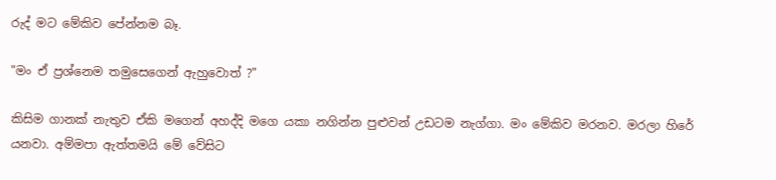රුද් මට මේකිව පේන්නම බෑ.

"මං ඒ ප්‍රශ්නෙම තමුසෙගෙන් ඇහුවොත් ?"

කිසිම ගානක් නැතුව ඒකි මගෙන් අහද්දි මගෙ යකා නගින්න පුළුවන් උඩටම නැග්ගා. මං මේකිව මරනව. මරලා හිරේ යනවා. අම්මපා ඇත්තමයි මේ වේසිට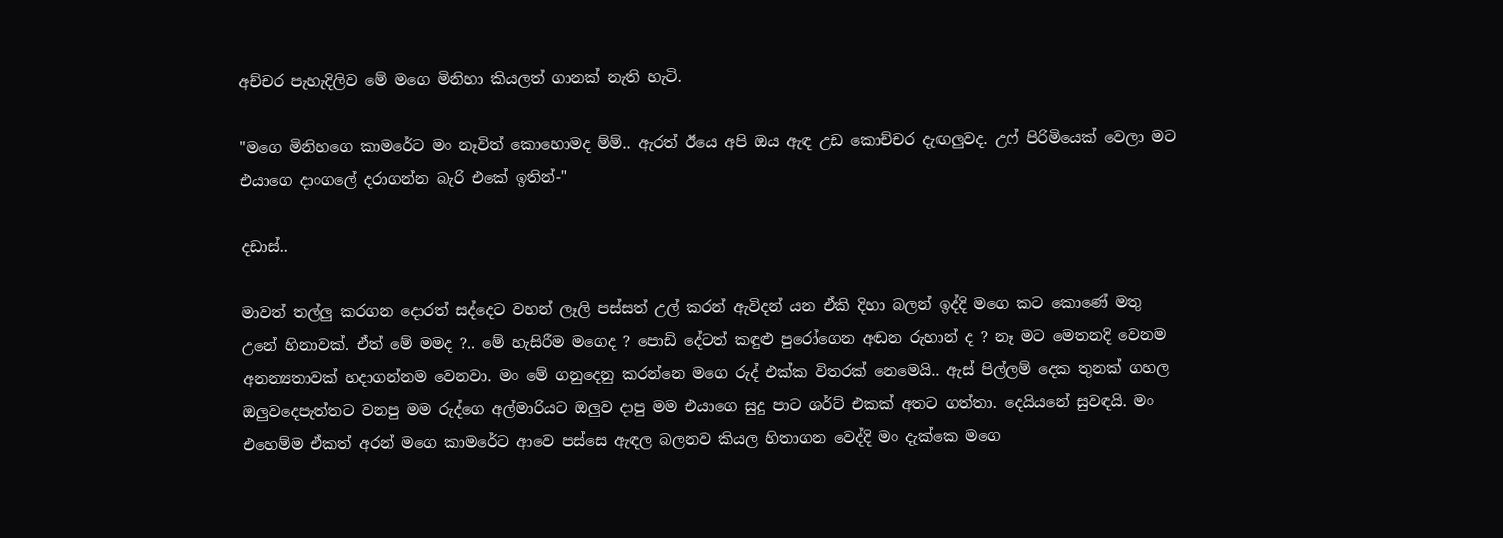අච්චර පැහැදිලිව මේ මගෙ මිනිහා කියලත් ගානක් නැති හැටි.

"මගෙ මිනිහගෙ කාමරේට මං නෑවිත් කොහොමද ම්ම්.. ඇරත් ඊයෙ අපි ඔය ඇඳ උඩ කොච්චර දැඟලුවද. උෆ් පිරිමියෙක් වෙලා මට එයාගෙ දාංගලේ දරාගන්න බැරි එකේ ඉතින්-"

දඩාස්..

මාවත් තල්ලු කරගන දොරත් සද්දෙට වහන් ලෑලි පස්සත් උල් කරන් ඇවිදන් යන ඒකි දිහා බලන් ඉද්දි මගෙ කට කොණේ මතු උනේ හිනාවක්. ඒත් මේ මමද ?.. මේ හැසිරීම මගෙද ? පොඩි දේටත් කඳුළු පුරෝගෙන අඬන රුහාන් ද ? නෑ මට මෙතනදි වෙනම අනන්‍යතාවක් හදාගන්නම වෙනවා. මං මේ ගනුදෙනු කරන්නෙ මගෙ රුද් එක්ක විතරක් නෙමෙයි.. ඇස් පිල්ලම් දෙක තුනක් ගහල ඔලුවදෙපැත්තට වනපු මම රුද්ගෙ අල්මාරියට ඔලුව දාපු මම එයාගෙ සුදු පාට ශර්ට් එකක් අතට ගත්තා. දෙයියනේ සුවඳයි. මං එහෙම්ම ඒකත් අරන් මගෙ කාමරේට ආවෙ පස්සෙ ඇඳල බලනව කියල හිතාගන වෙද්දි මං දැක්කෙ මගෙ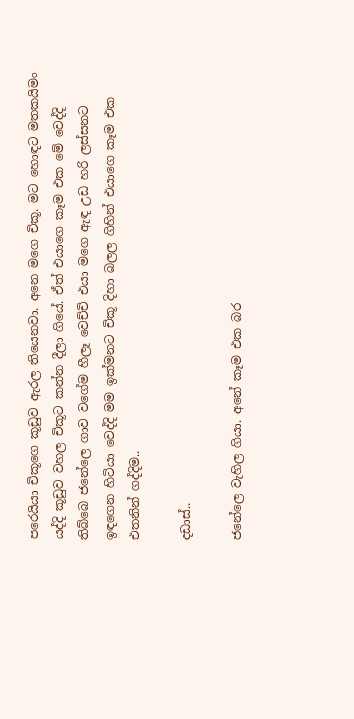පරෙයියා චිකූගෙ කූඩුව ඇරල තියෙනවා. අනෙ මගෙ චිකූ. මට හොඳට මතකයිමං යද්දි කූඩුව වහල චිකූට කන්න දීලා ගියේ. ඒත් එයාගෙ කෑම එක මේ වෙද්දි තිබ්බෙ ජනේලෙ ගාව වගේම හීලෑ වෙච්චි එයා මගෙ ඇඳ උඩ හරි ලස්සනට ඉඳගෙන හිටියා වෙද්දි මම ඉක්මනට චිකූ දිහා බලල ගිහින් එයාගෙ කෑම එක එතනින් ගද්දිම..

දඩාස්..

ජනේලෙ වැහිල ගියා. අනේ කෑම එක බර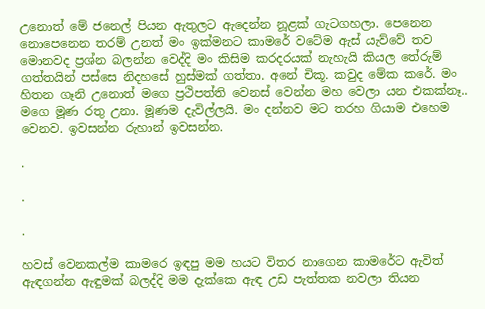උනොත් මේ ජනෙල් පියන ඇතුලට ඇදෙන්න නූළක් ගැටගහලා. පෙනෙන නොපෙනෙන තරම් උනත් මං ඉක්මනට කාමරේ වටේම ඇස් යැව්වේ තව මොනවද ප්‍රශ්න බලන්න වෙද්දි මං කිසිම කරදරයක් නැහැයි කියල තේරුම් ගත්තයින් පස්සෙ නිදහසේ හුස්මක් ගත්තා. අනේ චිකූ. කවුද මේක කරේ. මං හිතන ගෑනි උනොත් මගෙ ප්‍රථිපත්ති වෙනස් වෙන්න මහ වෙලා යන එකක්නෑ.. මගෙ මූණ රතු උනා. මූණම දැවිල්ලයි. මං දන්නව මට තරහ ගියාම එහෙම වෙනව. ඉවසන්න රුහාන් ඉවසන්න.

.

.

.

හවස් වෙනකල්ම කාමරෙ ඉඳපු මම හයට විතර නාගෙන කාමරේට ඇවිත් ඇඳගන්න ඇඳුමක් බලද්දි මම දැක්කෙ ඇඳ උඩ පැත්තක නවලා තියන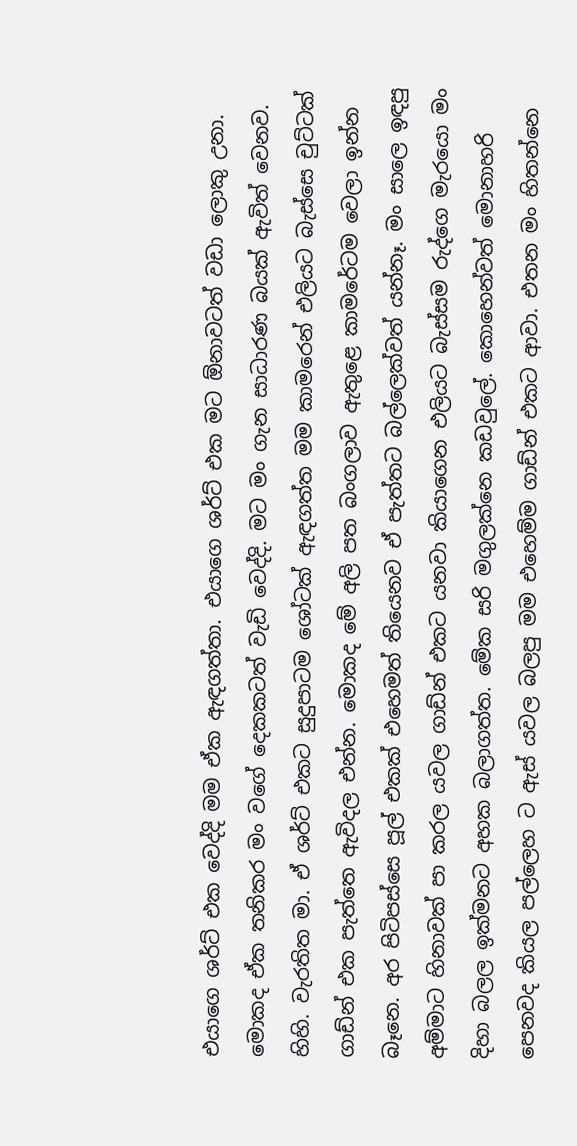එයාගෙ ශර්ට් එක වෙද්දි මම ඒක ඇඳගත්තා. එයාගෙ ශර්ට් එක මට ඕනාවටත් වඩා ලොකු උනා. මොකද ඒක තනිකර මං වගේ දෙකකටත් වැඩි වෙද්දි. මට මං ගැන සාධාරණ බයක් ඇවිත් වෙනව. හිහි. වැරතිත මා. ඒ ශර්ට් එකට සුදුපාටම ශෝටක් ඇඳගත්ත මම කාමරෙන් එලියට බැස්සෙ චුට්ටක් ගාඩ්න් එක පැත්තෙ ඇවිදල එන්න. මොකද මේ අලි පත බංගලාව ඇතුළෙ කාමරේටම වෙලා ඉන්න බෑනෙ. අර පිටිපස්සෙ පූල් එකක් එහෙමත් තියෙනව ඒ පැත්තට බල්ලෙක්වත් යන්නෑ. මං සාලෙ ඉඳපු අම්මාට හිනාවක් පා කරල යවල ගාඩ්න් එකට යනවා කියාගෙන එලියට බැස්සම රුද්ගෙ මැරයො මං දිහා බලල ඉක්මනට අහක බලාගත්ත. මේක සරි මගුලක්නෙ කඩවුලේ. කොහෙන්වත් මොනාහරි පෙනවද කියල පල්ලෙහ ට ඇස් යවල බලපු මම එහෙම්ම ගාඩ්න් එකට ආවා. එතන මං හිතන්නෙ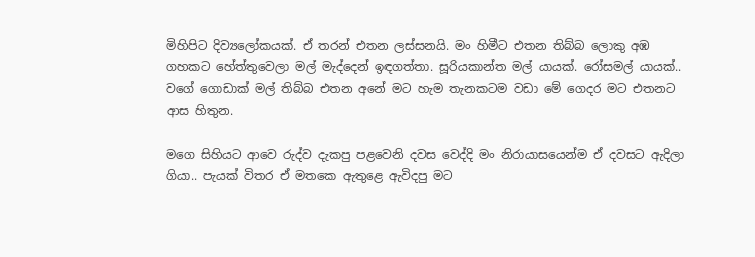මිහිපිට දිව්‍යලෝකයක්. ඒ තරන් එතන ලස්සනයි. මං හිමීට එතන තිබ්බ ලොකු අඹ ගහකට හේත්තුවෙලා මල් මැද්දෙන් ඉඳගත්තා. සූරියකාන්ත මල් යායක්. රෝසමල් යායක්.. වගේ ගොඩාක් මල් තිබ්බ එතන අනේ මට හැම තැනකටම වඩා මේ ගෙදර මට එතනට ආස හිතුන.

මගෙ සිහියට ආවෙ රුද්ව දැකපු පළවෙනි දවස වෙද්දි මං නිරායාසයෙන්ම ඒ දවසට ඇදිලා ගියා.. පැයක් විතර ඒ මතකෙ ඇතුළෙ ඇවිදපු මට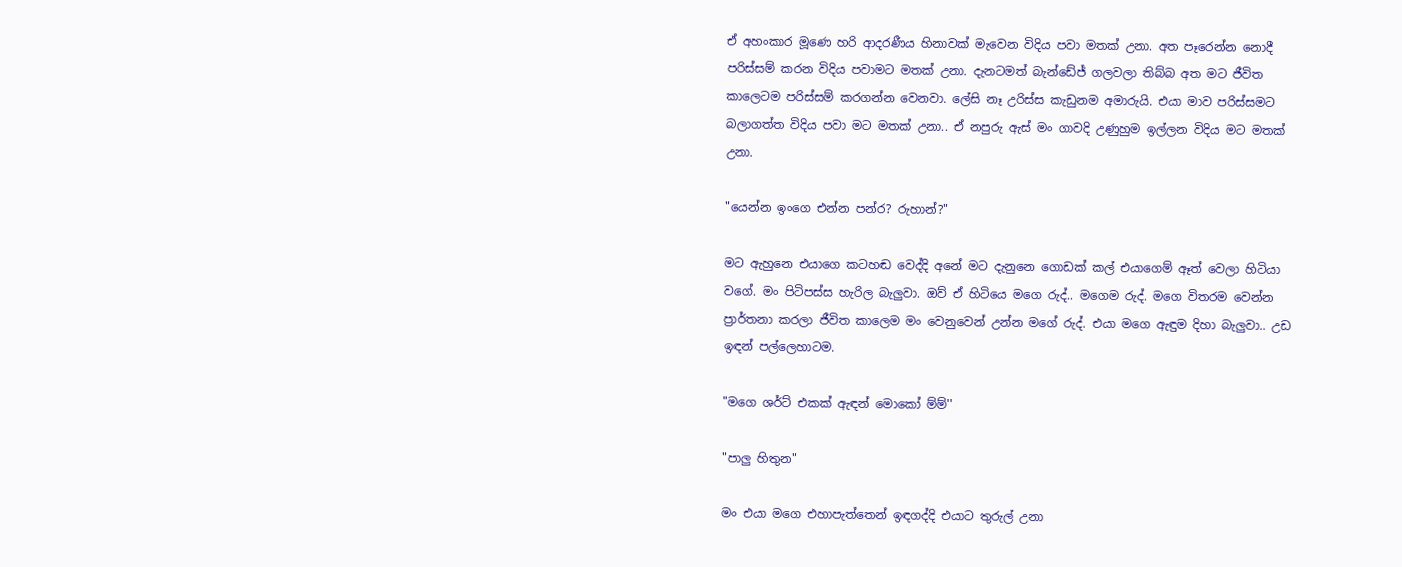ඒ අහංකාර මූණෙ හරි ආදරණීය හිනාවක් මැවෙන විදිය පවා මතක් උනා. අත පෑරෙන්න නොදී පරිස්සම් කරන විදිය පවාමට මතක් උනා. දැනටමත් බැන්ඩේජ් ගලවලා තිබ්බ අත මට ජීවිත කාලෙටම පරිස්සම් කරගන්න වෙනවා. ලේසි නෑ උරිස්ස කැඩුනම අමාරුයි. එයා මාව පරිස්සමට බලාගත්ත විදිය පවා මට මතක් උනා.. ඒ නපුරු ඇස් මං ගාවදි උණුහුම ඉල්ලන විදිය මට මතක් උනා.

"යෙන්න ඉංගෙ එන්න පන්ර? රුහාන්?"

මට ඇහුනෙ එයාගෙ කටහඬ වෙද්දි අනේ මට දැනුනෙ ගොඩක් කල් එයාගෙම් ඈත් වෙලා හිටියා වගේ. මං පිටිපස්ස හැරිල බැලුවා. ඔව් ඒ හිටියෙ මගෙ රුද්.. මගෙම රුද්. මගෙ විතරම වෙන්න ප්‍රාර්තනා කරලා ජීවිත කාලෙම මං වෙනුවෙන් උන්න මගේ රුද්. එයා මගෙ ඇඳුම දිහා බැලුවා.. උඩ ඉඳන් පල්ලෙහාටම.

"මගෙ ශර්ට් එකක් ඇඳන් මොකෝ ම්ම්''

"පාලු හිතුන"

මං එයා මගෙ එහාපැත්තෙන් ඉඳගද්දි එයාට තුරුල් උනා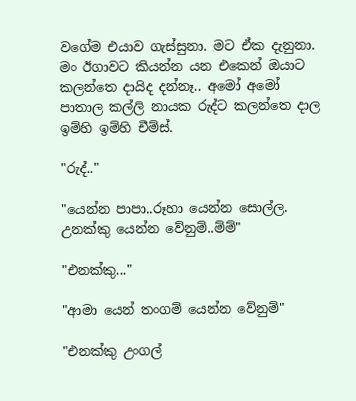වගේම එයාව ගැස්සුනා. මට ඒක දැනුනා. මං ඊගාවට කියන්න යන එකෙන් ඔයාට කලන්තෙ දායිද දන්නෑ.. අමෝ අමෝ පාතාල කල්ලි නායක රුද්ට කලන්තෙ දාල ඉම්හි ඉම්හි චීම්ස්.

"රුද්.."

"යෙන්න පාපා..රූහා යෙන්න සොල්ල. උනක්කු යෙන්න වේනුම්..ම්ම්"

"එනක්කු..."

"ආමා යෙන් තංගම් යෙන්න වේනුම්"

"එනක්කු උංගල්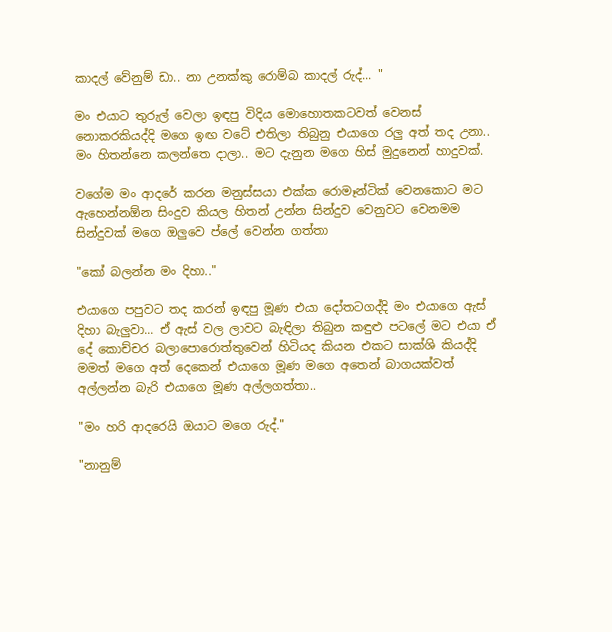කාදල් වේනුම් ඩා.. නා උනක්කු රොම්බ කාදල් රුද්... "

මං එයාට තුරුල් වෙලා ඉඳපු විදිය මොහොතකටවත් වෙනස් නොකරකියද්දි මගෙ ඉඟ වටේ එතිලා තිබුනු එයාගෙ රලු අත් තද උනා.. මං හිතන්නෙ කලන්තෙ දාලා.. මට දැනුන මගෙ හිස් මුදුනෙන් හාදුවක්.

වගේම මං ආදරේ කරන මනුස්සයා එක්ක රොමෑන්ටික් වෙනකොට මට ඇහෙන්නඕන සිංදුව කියල හිතන් උන්න සින්දුව වෙනුවට වෙනමම සින්දුවක් මගෙ ඔලුවෙ ප්ලේ වෙන්න ගත්තා

"කෝ බලන්න මං දිහා.."

එයාගෙ පපුවට තද කරන් ඉඳපු මූණ එයා දෝතටගද්දි මං එයාගෙ ඇස් දිහා බැලුවා... ඒ ඇස් වල ලාවට බැඳිලා තිබුන කඳුළු පටලේ මට එයා ඒ දේ කොච්චර බලාපොරොත්තුවෙන් හිටියද කියන එකට සාක්ශි කියද්දි මමත් මගෙ අත් දෙකෙන් එයාගෙ මූණ මගෙ අතෙන් බාගයක්වත් අල්ලන්න බැරි එයාගෙ මූණ අල්ලගත්තා..

"මං හරි ආදරෙයි ඔයාට මගෙ රුද්."

"නානුම්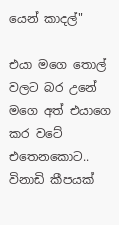යෙන් කාදල්"

එයා මගෙ තොල් වලට බර උනේ මගෙ අත් එයාගෙ කර වටේ එතෙනකොට.. විනාඩි කීපයක්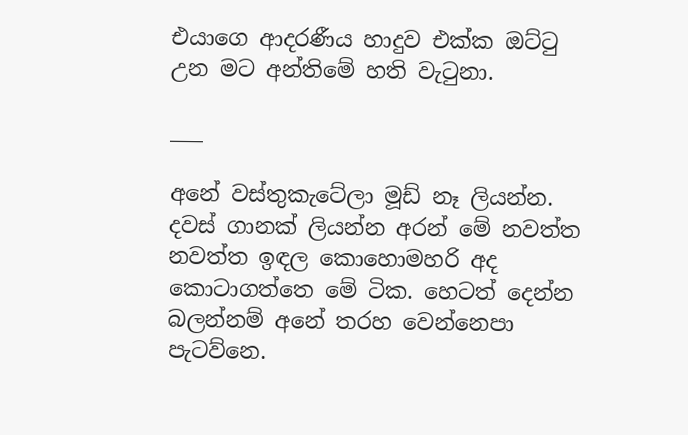එයාගෙ ආදරණීය හාදුව එක්ක ඔට්ටු උන මට අන්තිමේ හති වැටුනා.

___

අනේ වස්තුකැටේලා මූඩ් නෑ ලියන්න. දවස් ගානක් ලියන්න අරන් මේ නවත්ත නවත්ත ඉඳල කොහොමහරි අද කොටාගත්තෙ මේ ටික. හෙටත් දෙන්න බලන්නම් අනේ තරහ වෙන්නෙපා පැටව්නෙ.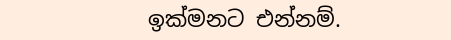ඉක්මනට එන්නම්.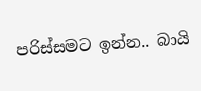පරිස්සමට ඉන්න.. බායි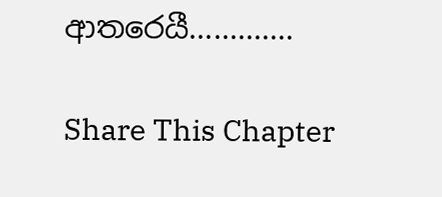ආතරෙයී.............

Share This Chapter